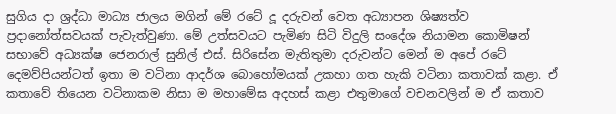සුගිය දා ශ්‍රද්ධා මාධ්‍ය ජාලය මගින් මේ රටේ දූ දරුවන් වෙත අධ්‍යාපන ශිෂ්‍යත්ව ප්‍රදානෝත්සවයක් පැවැත්වුණා. මේ උත්සවයට පැමිණ සිටි විදුලි සංදේශ නියාමන කොමිෂන් සභාවේ අධ්‍යක්ෂ ජෙනරාල් සුනිල් එස්. සිරිසේන මැතිතුමා දරුවන්ට මෙන් ම අපේ රටේ දෙමව්පියන්ටත් ඉතා ම වටිනා ආදර්ශ බොහෝමයක් උකහා ගත හැකි වටිනා කතාවක් කළා. ඒ කතාවේ තියෙන වටිනාකම නිසා ම මහාමේඝ අදහස් කළා එතුමාගේ වචනවලින් ම ඒ කතාව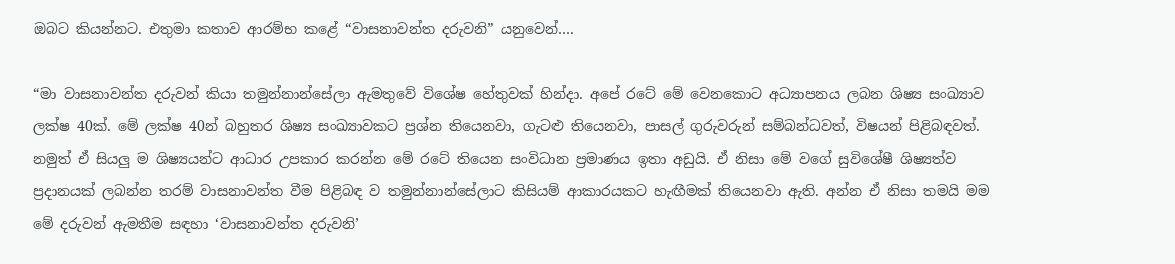ඔබට කියන්නට. එතුමා කතාව ආරම්භ කළේ “වාසනාවන්ත දරුවනි” යනුවෙන්….

“මා වාසනාවන්ත දරුවන් කියා තමුන්නාන්සේලා ඇමතුවේ විශේෂ හේතුවක් හින්දා. අපේ රටේ මේ වෙනකොට අධ්‍යාපනය ලබන ශිෂ්‍ය සංඛ්‍යාව ලක්ෂ 40ක්. මේ ලක්ෂ 40න් බහුතර ශිෂ්‍ය සංඛ්‍යාවකට ප්‍රශ්න තියෙනවා, ගැටළු තියෙනවා, පාසල් ගුරුවරුන් සම්බන්ධවත්, විෂයන් පිළිබඳවත්. නමුත් ඒ සියලු ම ශිෂ්‍යයන්ට ආධාර උපකාර කරන්න මේ රටේ තියෙන සංවිධාන ප්‍රමාණය ඉතා අඩුයි. ඒ නිසා මේ වගේ සුවිශේෂී ශිෂ්‍යත්ව ප්‍රදානයක් ලබන්න තරම් වාසනාවන්ත වීම පිළිබඳ ව තමුන්නාන්සේලාට කිසියම් ආකාරයකට හැඟීමක් තියෙනවා ඇති. අන්න ඒ නිසා තමයි මම මේ දරුවන් ඇමතීම සඳහා ‘වාසනාවන්ත දරුවනි’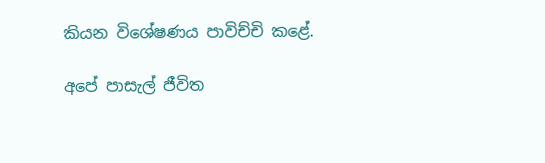කියන විශේෂණය පාවිච්චි කළේ.

අපේ පාසැල් ජීවිත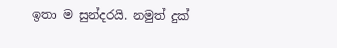ඉතා ම සුන්දරයි. නමුත් දුක්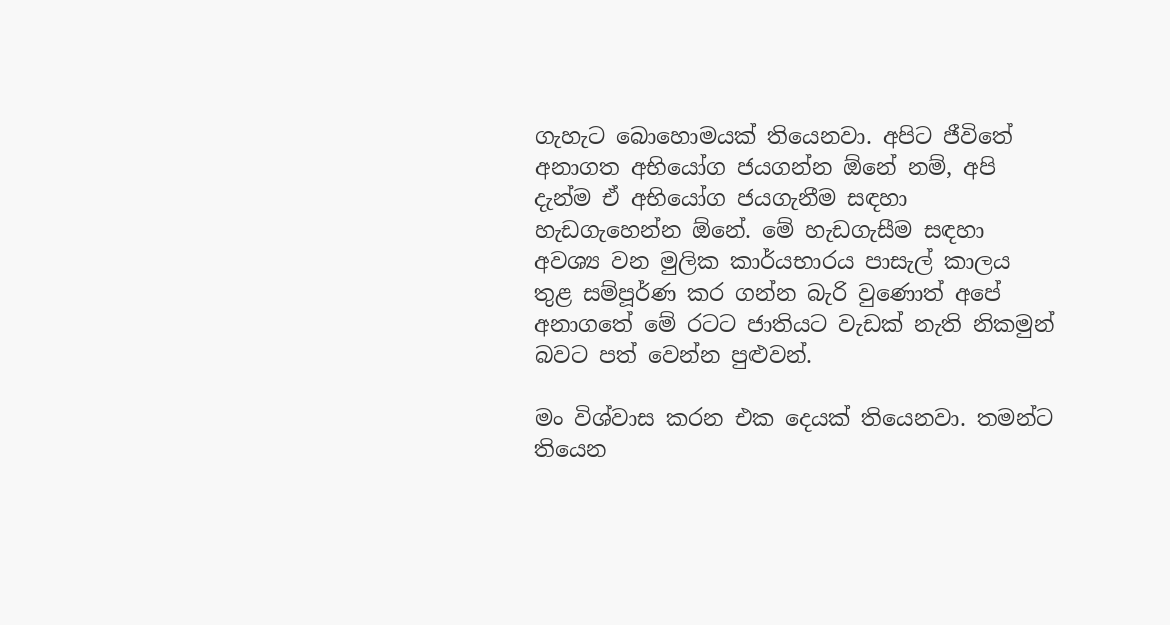ගැහැට බොහොමයක් තියෙනවා. අපිට ජීවිතේ අනාගත අභියෝග ජයගන්න ඕනේ නම්, අපි දැන්ම ඒ අභියෝග ජයගැනීම සඳහා හැඩගැහෙන්න ඕනේ. මේ හැඩගැසීම සඳහා අවශ්‍ය වන මුලික කාර්යභාරය පාසැල් කාලය තුළ සම්පූර්ණ කර ගන්න බැරි වුණොත් අපේ අනාගතේ මේ රටට ජාතියට වැඩක් නැති නිකමුන් බවට පත් වෙන්න පුළුවන්.

මං විශ්වාස කරන එක දෙයක් තියෙනවා. තමන්ට තියෙන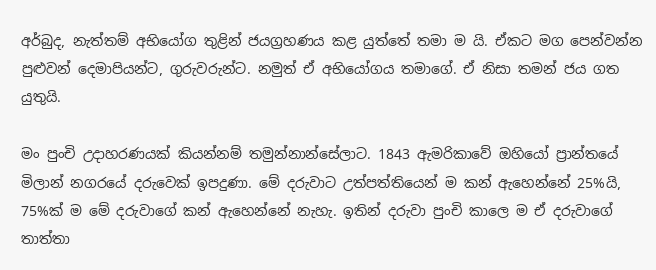අර්බුද, නැත්තම් අභියෝග තුළින් ජයග්‍රහණය කළ යුත්තේ තමා ම යි. ඒකට මග පෙන්වන්න පුළුවන් දෙමාපියන්ට, ගුරුවරුන්ට. නමුත් ඒ අභියෝගය තමාගේ. ඒ නිසා තමන් ජය ගත යුතුයි.

මං පුංචි උදාහරණයක් කියන්නම් තමුන්නාන්සේලාට. 1843 ඇමරිකාවේ ඔහියෝ ප්‍රාන්තයේ මිලාන් නගරයේ දරුවෙක් ඉපදුණා. මේ දරුවාට උත්පත්තියෙන් ම කන් ඇහෙන්නේ 25%යි, 75%ක් ම මේ දරුවාගේ කන් ඇහෙන්නේ නැහැ. ඉතින් දරුවා පුංචි කාලෙ ම ඒ දරුවාගේ තාත්තා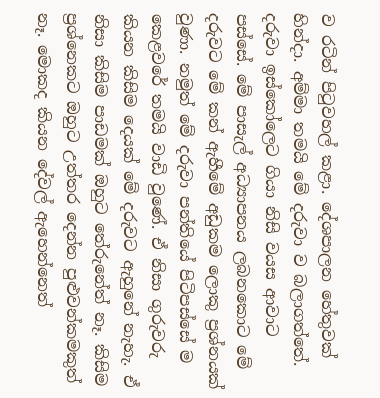ව රටින් පිටුවහල් කළා. දේශපාලන හේතුවක් හින්දා. අම්මා තමයි මේ දරුවා ව බලාගත්තේ. දරුවා ඉස්කෝලෙට ගියා නිසි වයස ආවාට පස්සේ. මේ පාසැල් අධ්‍යාපනය ලබනකොට මේ දරුවට මේ කන් ඇහීමේ අඩුකම ලොකු ප්‍රශ්නයක් වුණා. නමුත් මේ දරුවා පන්තියේ පිටිපස්සේ ම කෙළවරේ තමයි වාඩි වුණේ. ඒ නිසා ගුරුවරු කියන කිසිම දෙයක් මේ දරුවට ඇහුනේ නැහැ. ඒ නිසා කිසිම පාඩමක් ඔහුට තේරුනේත් නෑ. කිසිම ප්‍රශ්නෙකට ඔහුට උත්තර දෙන්න පුළුවන්කමකුත් නෑ. මොකද කියන දේවල් ඇහෙන්නෙත්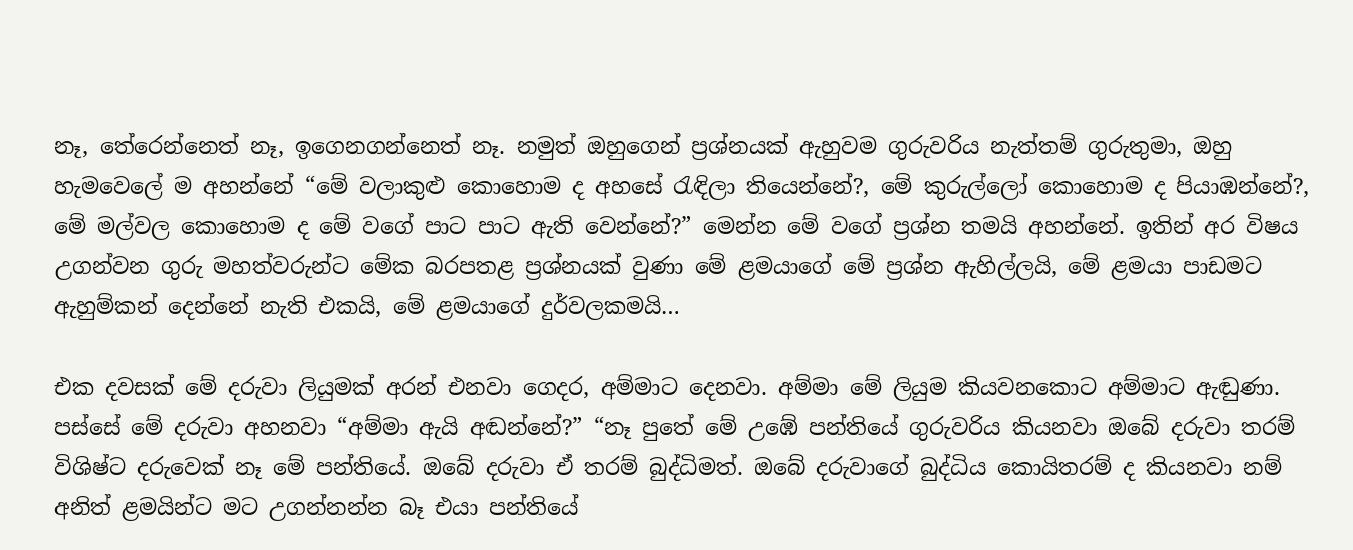නෑ, තේරෙන්නෙත් නෑ, ඉගෙනගන්නෙත් නෑ. නමුත් ඔහුගෙන් ප්‍රශ්නයක් ඇහුවම ගුරුවරිය නැත්තම් ගුරුතුමා, ඔහු හැමවෙලේ ම අහන්නේ “මේ වලාකුළු කොහොම ද අහසේ රැඳිලා තියෙන්නේ?, මේ කුරුල්ලෝ කොහොම ද පියාඹන්නේ?, මේ මල්වල කොහොම ද මේ වගේ පාට පාට ඇති වෙන්නේ?” මෙන්න මේ වගේ ප්‍රශ්න තමයි අහන්නේ. ඉතින් අර විෂය උගන්වන ගුරු මහත්වරුන්ට මේක බරපතළ ප්‍රශ්නයක් වුණා මේ ළමයාගේ මේ ප්‍රශ්න ඇහිල්ලයි, මේ ළමයා පාඩමට ඇහුම්කන් දෙන්නේ නැති එකයි, මේ ළමයාගේ දුර්වලකමයි…

එක දවසක් මේ දරුවා ලියුමක් අරන් එනවා ගෙදර, අම්මාට දෙනවා. අම්මා මේ ලියුම කියවනකොට අම්මාට ඇඬුණා. පස්සේ මේ දරුවා අහනවා “අම්මා ඇයි අඬන්නේ?” “නෑ පුතේ මේ උඹේ පන්තියේ ගුරුවරිය කියනවා ඔබේ දරුවා තරම් විශිෂ්ට දරුවෙක් නෑ මේ පන්තියේ. ඔබේ දරුවා ඒ තරම් බුද්ධිමත්. ඔබේ දරුවාගේ බුද්ධිය කොයිතරම් ද කියනවා නම් අනිත් ළමයින්ට මට උගන්නන්න බෑ එයා පන්තියේ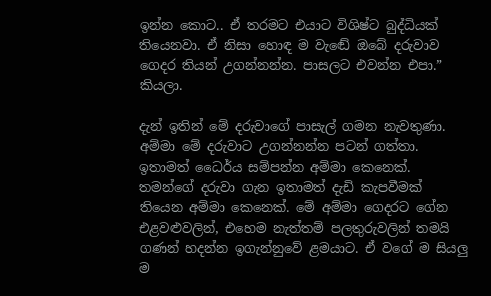ඉන්න කොට.. ඒ තරමට එයාට විශිෂ්ට බුද්ධියක් තියෙනවා. ඒ නිසා හොඳ ම වැඬේ ඔබේ දරුවාව ගෙදර තියන් උගන්නන්න. පාසලට එවන්න එපා.” කියලා.

දැන් ඉතින් මේ දරුවාගේ පාසැල් ගමන නැවතුණා. අම්මා මේ දරුවාට උගන්නන්න පටන් ගත්තා. ඉතාමත් ධෛර්ය සම්පන්න අම්මා කෙනෙක්. තමන්ගේ දරුවා ගැන ඉතාමත් දැඩි කැපවීමක් තියෙන අම්මා කෙනෙක්. මේ අම්මා ගෙදරට ගේන එළවළුවලින්, එහෙම නැත්තම් පලතුරුවලින් තමයි ගණන් හදන්න ඉගැන්නුවේ ළමයාට. ඒ වගේ ම සියලු ම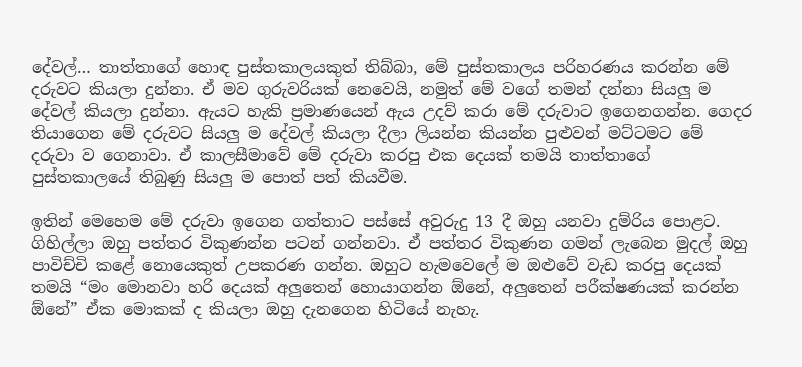දේවල්… තාත්තාගේ හොඳ පුස්තකාලයකුත් තිබ්බා, මේ පුස්තකාලය පරිහරණය කරන්න මේ දරුවට කියලා දුන්නා. ඒ මව ගුරුවරියක් නෙවෙයි, නමුත් මේ වගේ තමන් දන්නා සියලු ම දේවල් කියලා දුන්නා. ඇයට හැකි ප්‍රමාණයෙන් ඇය උදව් කරා මේ දරුවාට ඉගෙනගන්න. ගෙදර තියාගෙන මේ දරුවට සියලු ම දේවල් කියලා දීලා ලියන්න කියන්න පුළුවන් මට්ටමට මේ දරුවා ව ගෙනාවා. ඒ කාලසීමාවේ මේ දරුවා කරපු එක දෙයක් තමයි තාත්තාගේ පුස්තකාලයේ තිබුණු සියලු ම පොත් පත් කියවීම.

ඉතින් මෙහෙම මේ දරුවා ඉගෙන ගත්තාට පස්සේ අවුරුදු 13 දී ඔහු යනවා දුම්රිය පොළට. ගිහිල්ලා ඔහු පත්තර විකුණන්න පටන් ගන්නවා. ඒ පත්තර විකුණන ගමන් ලැබෙන මුදල් ඔහු පාවිච්චි කළේ නොයෙකුත් උපකරණ ගන්න. ඔහුට හැමවෙලේ ම ඔළුවේ වැඩ කරපු දෙයක් තමයි “මං මොනවා හරි දෙයක් අලුතෙන් හොයාගන්න ඕනේ, අලුතෙන් පරීක්ෂණයක් කරන්න ඕනේ” ඒක මොකක් ද කියලා ඔහු දැනගෙන හිටියේ නැහැ.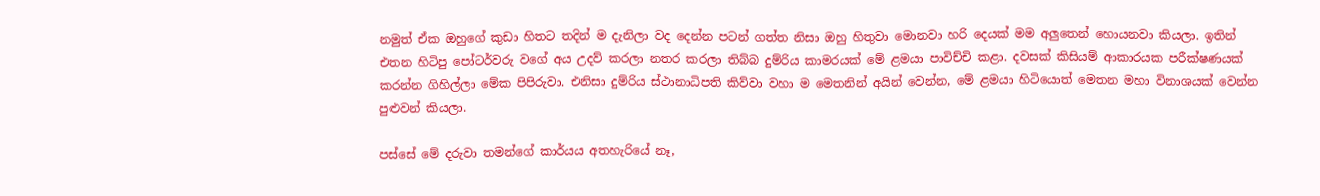නමුත් ඒක ඔහුගේ කුඩා හිතට තදින් ම දැනිලා වද දෙන්න පටන් ගත්ත නිසා ඔහු හිතුවා මොනවා හරි දෙයක් මම අලුතෙන් හොයනවා කියලා. ඉතින් එතන හිටිපු පෝටර්වරු වගේ අය උදව් කරලා නතර කරලා තිබ්බ දුම්රිය කාමරයක් මේ ළමයා පාවිච්චි කළා. දවසක් කිසියම් ආකාරයක පරීක්ෂණයක් කරන්න ගිහිල්ලා මේක පිපිරුවා. එනිසා දුම්රිය ස්ථානාධිපති කිව්වා වහා ම මෙතනින් අයින් වෙන්න, මේ ළමයා හිටියොත් මෙතන මහා විනාශයක් වෙන්න පුළුවන් කියලා.

පස්සේ මේ දරුවා තමන්ගේ කාර්යය අතහැරියේ නෑ,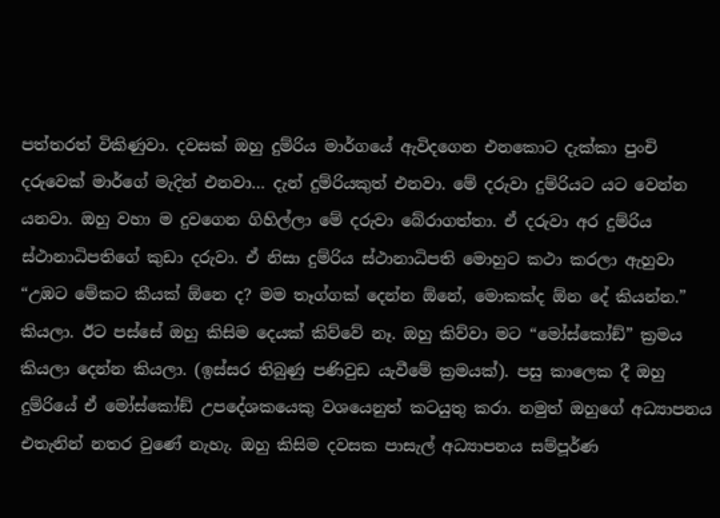පත්තරත් විකිණුවා. දවසක් ඔහු දුම්රිය මාර්ගයේ ඇවිදගෙන එනකොට දැක්කා පුංචි දරුවෙක් මාර්ගේ මැදින් එනවා… දැන් දුම්රියකුත් එනවා. මේ දරුවා දුම්රියට යට වෙන්න යනවා. ඔහු වහා ම දුවගෙන ගිහිල්ලා මේ දරුවා බේරාගත්තා. ඒ දරුවා අර දුම්රිය ස්ථානාධිපතිගේ කුඩා දරුවා. ඒ නිසා දුම්රිය ස්ථානාධිපති මොහුට කථා කරලා ඇහුවා “උඹට මේකට කීයක් ඕනෙ ද? මම තෑග්ගක් දෙන්න ඕනේ, මොකක්ද ඕන දේ කියන්න.” කියලා. ඊට පස්සේ ඔහු කිසිම දෙයක් කිව්වේ නෑ. ඔහු කිව්වා මට “මෝස්කෝඞ්” ක්‍රමය කියලා දෙන්න කියලා. (ඉස්සර තිබුණු පණිවුඩ යැවීමේ ක්‍රමයක්). පසු කාලෙක දී ඔහු දුම්රියේ ඒ මෝස්කෝඞ් උපදේශකයෙකු වශයෙනුත් කටයුතු කරා. නමුත් ඔහුගේ අධ්‍යාපනය එතැනින් නතර වුණේ නැහැ. ඔහු කිසිම දවසක පාසැල් අධ්‍යාපනය සම්පූර්ණ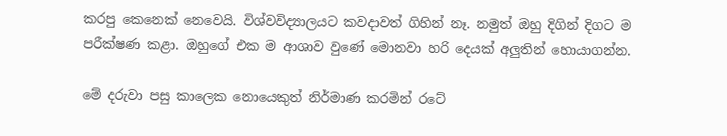කරපු කෙනෙක් නෙවෙයි. විශ්වවිද්‍යාලයට කවදාවත් ගිහින් නෑ. නමුත් ඔහු දිගින් දිගට ම පරීක්ෂණ කළා. ඔහුගේ එක ම ආශාව වුණේ මොනවා හරි දෙයක් අලුතින් හොයාගන්න.

මේ දරුවා පසු කාලෙක නොයෙකුත් නිර්මාණ කරමින් රටේ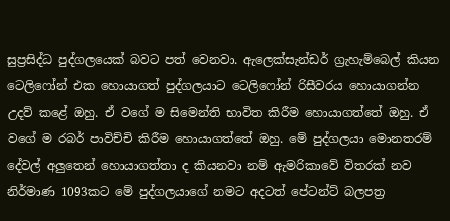සුප්‍රසිද්ධ පුද්ගලයෙක් බවට පත් වෙනවා. ඇලෙක්සැන්ඩර් ග්‍රැහැම්බෙල් කියන ටෙලිෆෝන් එක හොයාගත් පුද්ගලයාට ටෙලිෆෝන් රිසීවරය හොයාගන්න උදව් කළේ ඔහු. ඒ වගේ ම සිමෙන්ති භාවිත කිරීම හොයාගත්තේ ඔහු. ඒ වගේ ම රබර් පාවිච්චි කිරීම හොයාගත්තේ ඔහු. මේ පුද්ගලයා මොනතරම් දේවල් අලුතෙන් හොයාගත්තා ද කියනවා නම් ඇමරිකාවේ විතරක් නව නිර්මාණ 1093කට මේ පුද්ගලයාගේ නමට අදටත් පේටන්ට් බලපත්‍ර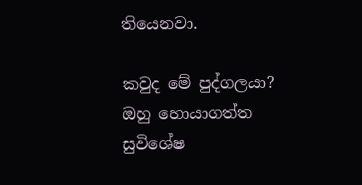තියෙනවා.

කවුද මේ පුද්ගලයා? ඔහු හොයාගත්ත සුවිශේෂ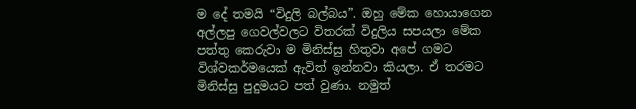ම දේ තමයි “විදුලි බල්බය”. ඔහු මේක හොයාගෙන අල්ලපු ගෙවල්වලට විතරක් විදුලිය සපයලා මේක පත්තු කෙරුවා ම මිනිස්සු හිතුවා අපේ ගමට විශ්වකර්මයෙක් ඇවිත් ඉන්නවා කියලා. ඒ තරමට මිනිස්සු පුදුමයට පත් වුණා. නමුත්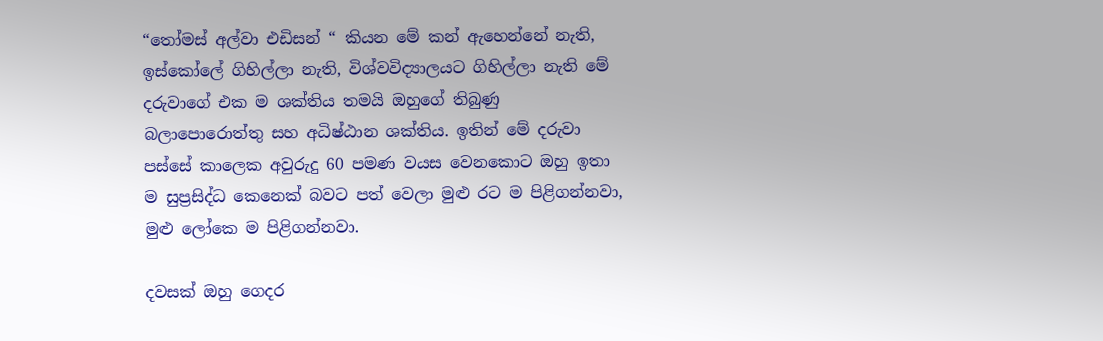“තෝමස් අල්වා එඩිසන් “ කියන මේ කන් ඇහෙන්නේ නැති, ඉස්කෝලේ ගිහිල්ලා නැති, විශ්වවිද්‍යාලයට ගිහිල්ලා නැති මේ දරුවාගේ එක ම ශක්තිය තමයි ඔහුගේ තිබුණු බලාපොරොත්තු සහ අධිෂ්ඨාන ශක්තිය. ඉතින් මේ දරුවා පස්සේ කාලෙක අවුරුදු 60 පමණ වයස වෙනකොට ඔහු ඉතා ම සුප්‍රසිද්ධ කෙනෙක් බවට පත් වෙලා මුළු රට ම පිළිගන්නවා, මුළු ලෝකෙ ම පිළිගන්නවා.

දවසක් ඔහු ගෙදර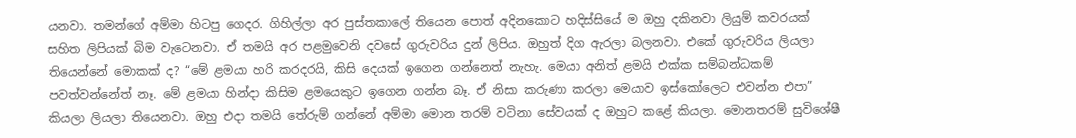යනවා. තමන්ගේ අම්මා හිටපු ගෙදර. ගිහිල්ලා අර පුස්තකාලේ තියෙන පොත් අදිනකොට හදිස්සියේ ම ඔහු දකිනවා ලියුම් කවරයක් සහිත ලිපියක් බිම වැටෙනවා. ඒ තමයි අර පළමුවෙනි දවසේ ගුරුවරිය දුන් ලිපිය. ඔහුත් දිග ඇරලා බලනවා. එකේ ගුරුවරිය ලියලා තියෙන්නේ මොකක් ද? “මේ ළමයා හරි කරදරයි, කිසි දෙයක් ඉගෙන ගන්නෙත් නැහැ. මෙයා අනිත් ළමයි එක්ක සම්බන්ධකම් පවත්වන්නේත් නෑ. මේ ළමයා හින්දා කිසිම ළමයෙකුට ඉගෙන ගන්න බෑ. ඒ නිසා කරුණා කරලා මෙයාව ඉස්කෝලෙට එවන්න එපා” කියලා ලියලා තියෙනවා. ඔහු එදා තමයි තේරුම් ගන්නේ අම්මා මොන තරම් වටිනා සේවයක් ද ඔහුට කළේ කියලා. මොනතරම් සුවිශේෂී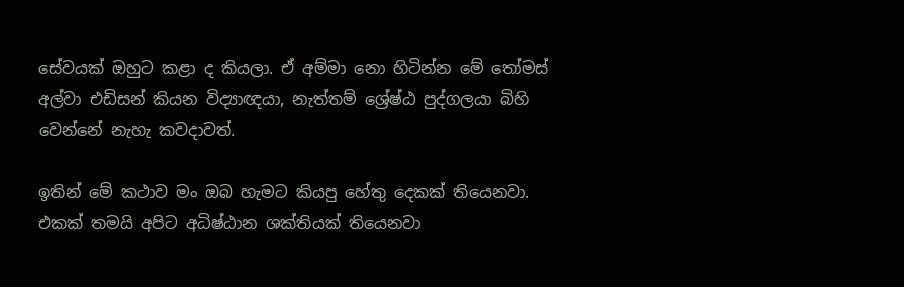සේවයක් ඔහුට කළා ද කියලා. ඒ අම්මා නො හිටින්න මේ තෝමස් අල්වා එඩිසන් කියන විද්‍යාඥයා, නැත්තම් ශ්‍රේෂ්ඨ පුද්ගලයා බිහි වෙන්නේ නැහැ කවදාවත්.

ඉතින් මේ කථාව මං ඔබ හැමට කියපු හේතු දෙකක් තියෙනවා. එකක් තමයි අපිට අධිෂ්ඨාන ශක්තියක් තියෙනවා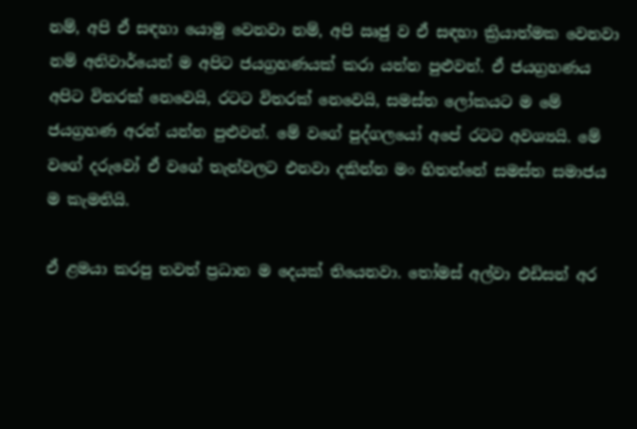නම්, අපි ඒ සඳහා යොමු වෙනවා නම්, අපි ඍජු ව ඒ සඳහා ක්‍රියාත්මක වෙනවා නම් අනිවාර්යෙන් ම අපිට ජයග්‍රහණයක් කරා යන්න පුළුවන්. ඒ ජයග්‍රහණය අපිට විතරක් නෙවෙයි, රටට විතරක් නෙවෙයි, සමස්ත ලෝකයට ම මේ ජයග්‍රහණ අරන් යන්න පුළුවන්. මේ වගේ පුද්ගලයෝ අපේ රටට අවශ්‍යයි. මේ වගේ දරුවෝ ඒ වගේ තැන්වලට එනවා දකින්න මං හිතන්නේ සමස්ත සමාජය ම කැමතියි.

ඒ ළමයා කරපු තවත් ප්‍රධාන ම දෙයක් තියෙනවා. තෝමස් අල්වා එඩිසන් අර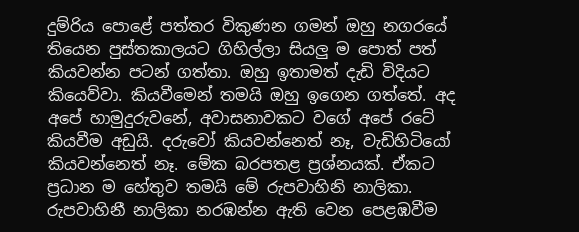දුම්රිය පොළේ පත්තර විකුණන ගමන් ඔහු නගරයේ තියෙන පුස්තකාලයට ගිහිල්ලා සියලු ම පොත් පත් කියවන්න පටන් ගත්තා. ඔහු ඉතාමත් දැඩි විදියට කියෙව්වා. කියවීමෙන් තමයි ඔහු ඉගෙන ගත්තේ. අද අපේ හාමුදුරුවනේ, අවාසනාවකට වගේ අපේ රටේ කියවීම අඩුයි. දරුවෝ කියවන්නෙත් නෑ, වැඩිහිටියෝ කියවන්නෙත් නෑ. මේක බරපතළ ප්‍රශ්නයක්. ඒකට ප්‍රධාන ම හේතුව තමයි මේ රුපවාහිනි නාලිකා. රුපවාහිනී නාලිකා නරඹන්න ඇති වෙන පෙළඹවීම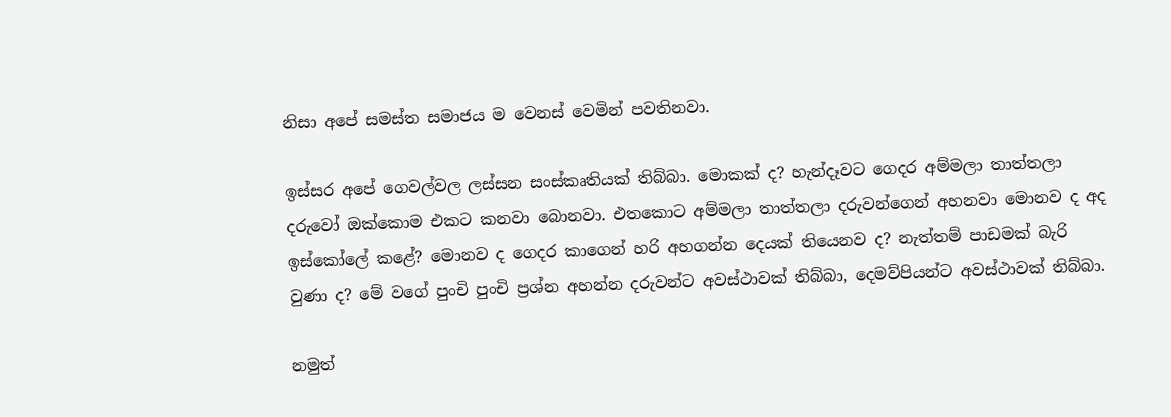නිසා අපේ සමස්ත සමාජය ම වෙනස් වෙමින් පවතිනවා.

ඉස්සර අපේ ගෙවල්වල ලස්සන සංස්කෘතියක් තිබ්බා. මොකක් ද? හැන්දෑවට ගෙදර අම්මලා තාත්තලා දරුවෝ ඔක්කොම එකට කනවා බොනවා. එතකොට අම්මලා තාත්තලා දරුවන්ගෙන් අහනවා මොනව ද අද ඉස්කෝලේ කළේ? මොනව ද ගෙදර කාගෙන් හරි අහගන්න දෙයක් තියෙනව ද? නැත්තම් පාඩමක් බැරි වුණා ද? මේ වගේ පුංචි පුංචි ප්‍රශ්න අහන්න දරුවන්ට අවස්ථාවක් තිබ්බා, දෙමව්පියන්ට අවස්ථාවක් තිබ්බා.

නමුත්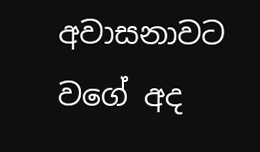අවාසනාවට වගේ අද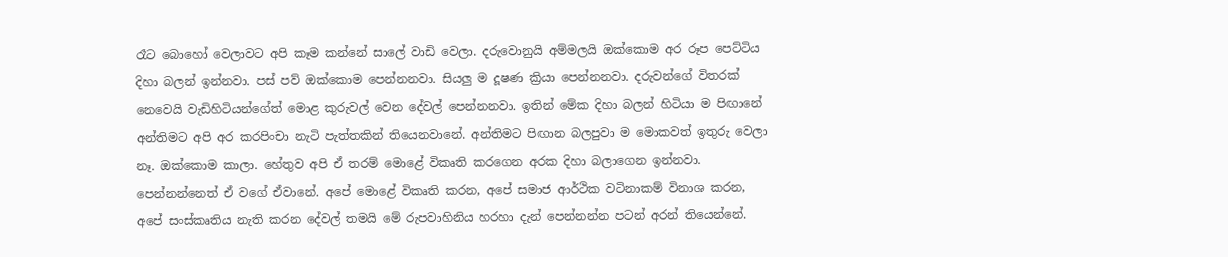රෑට බොහෝ වෙලාවට අපි කෑම කන්නේ සාලේ වාඩි වෙලා. දරුවොනුයි අම්මලයි ඔක්කොම අර රූප පෙට්ටිය දිහා බලන් ඉන්නවා. පස් පව් ඔක්කොම පෙන්නනවා. සියලු ම දූෂණ ක්‍රියා පෙන්නනවා. දරුවන්ගේ විතරක් නෙවෙයි වැඩිහිටියන්ගේත් මොළ කුරුවල් වෙන දේවල් පෙන්නනවා. ඉතින් මේක දිහා බලන් හිටියා ම පිඟානේ අන්තිමට අපි අර කරපිංචා නැටි පැත්තකින් තියෙනවානේ. අන්තිමට පිඟාන බලපුවා ම මොකවත් ඉතුරු වෙලා නෑ. ඔක්කොම කාලා. හේතුව අපි ඒ තරම් මොළේ විකෘති කරගෙන අරක දිහා බලාගෙන ඉන්නවා. පෙන්නන්නෙත් ඒ වගේ ඒවානේ. අපේ මොළේ විකෘති කරන, අපේ සමාජ ආර්ථික වටිනාකම් විනාශ කරන, අපේ සංස්කෘතිය නැති කරන දේවල් තමයි මේ රුපවාහිනිය හරහා දැන් පෙන්නන්න පටන් අරන් තියෙන්නේ.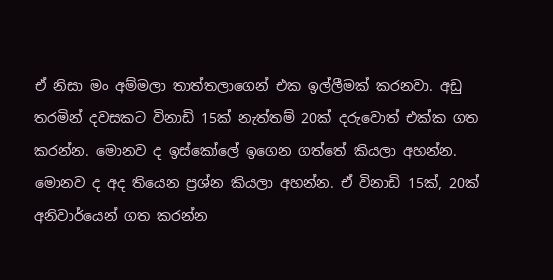ඒ නිසා මං අම්මලා තාත්තලාගෙන් එක ඉල්ලීමක් කරනවා. අඩු තරමින් දවසකට විනාඩි 15ක් නැත්තම් 20ක් දරුවොත් එක්ක ගත කරන්න. මොනව ද ඉස්කෝලේ ඉගෙන ගත්තේ කියලා අහන්න. මොනව ද අද තියෙන ප්‍රශ්න කියලා අහන්න. ඒ විනාඩි 15ක්, 20ක් අනිවාර්යෙන් ගත කරන්න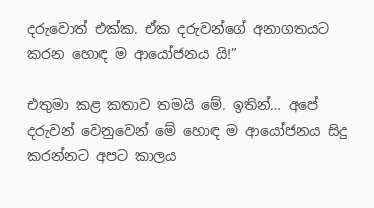දරුවොත් එක්ක. ඒක දරුවන්ගේ අනාගතයට කරන හොඳ ම ආයෝජනය යි!”

එතුමා කළ කතාව තමයි මේ. ඉතින්… අපේ දරුවන් වෙනුවෙන් මේ හොඳ ම ආයෝජනය සිදු කරන්නට අපට කාලය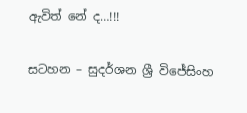ඇවිත් නේ ද…!!!

සටහන – සුදර්ශන ශ්‍රී විජේසිංහ